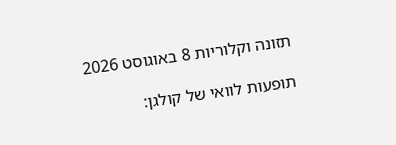תזונה וקלוריות 8 באוגוסט 2026

תופעות לוואי של קולגן: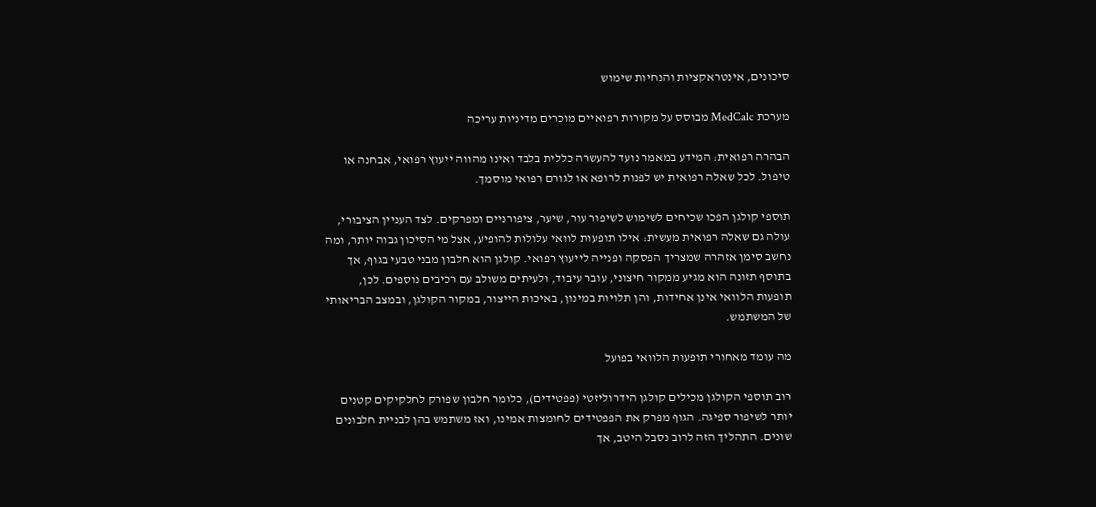סיכונים, אינטראקציות והנחיות שימוש

מערכת MedCalc מבוסס על מקורות רפואיים מוכרים מדיניות עריכה

הבהרה רפואית: המידע במאמר נועד להעשרה כללית בלבד ואינו מהווה ייעוץ רפואי, אבחנה או טיפול. לכל שאלה רפואית יש לפנות לרופא או לגורם רפואי מוסמך.

תוספי קולגן הפכו שכיחים לשימוש לשיפור עור, שיער, ציפורניים ומפרקים. לצד העניין הציבורי, עולה גם שאלה רפואית מעשית: אילו תופעות לוואי עלולות להופיע, אצל מי הסיכון גבוה יותר, ומה נחשב סימן אזהרה שמצריך הפסקה ופנייה לייעוץ רפואי. קולגן הוא חלבון מבני טבעי בגוף, אך בתוסף תזונה הוא מגיע ממקור חיצוני, עובר עיבוד, ולעיתים משולב עם רכיבים נוספים. לכן, תופעות הלוואי אינן אחידות, והן תלויות במינון, באיכות הייצור, במקור הקולגן, ובמצב הבריאותי של המשתמש.

מה עומד מאחורי תופעות הלוואי בפועל

רוב תוספי הקולגן מכילים קולגן הידרוליזטי (פפטידים), כלומר חלבון שפורק לחלקיקים קטנים יותר לשיפור ספיגה. הגוף מפרק את הפפטידים לחומצות אמינו, ואז משתמש בהן לבניית חלבונים שונים. התהליך הזה לרוב נסבל היטב, אך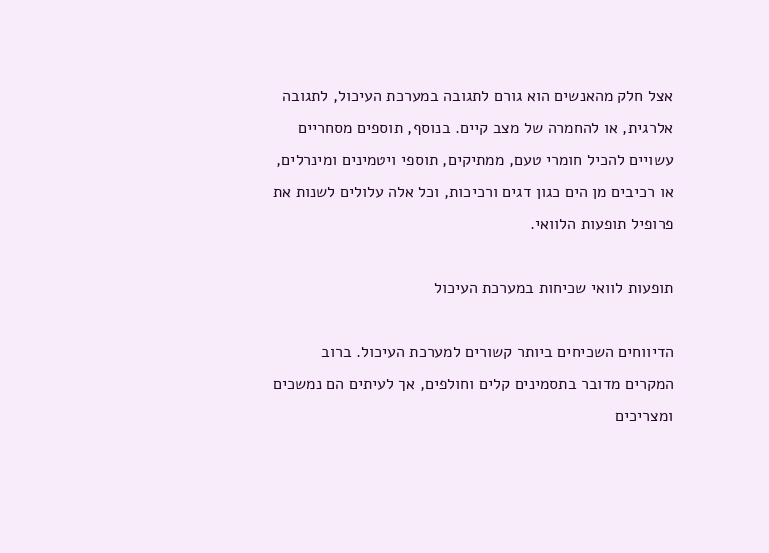אצל חלק מהאנשים הוא גורם לתגובה במערכת העיכול, לתגובה אלרגית, או להחמרה של מצב קיים. בנוסף, תוספים מסחריים עשויים להכיל חומרי טעם, ממתיקים, תוספי ויטמינים ומינרלים, או רכיבים מן הים כגון דגים ורכיכות, וכל אלה עלולים לשנות את פרופיל תופעות הלוואי.

תופעות לוואי שכיחות במערכת העיכול

הדיווחים השכיחים ביותר קשורים למערכת העיכול. ברוב המקרים מדובר בתסמינים קלים וחולפים, אך לעיתים הם נמשכים ומצריכים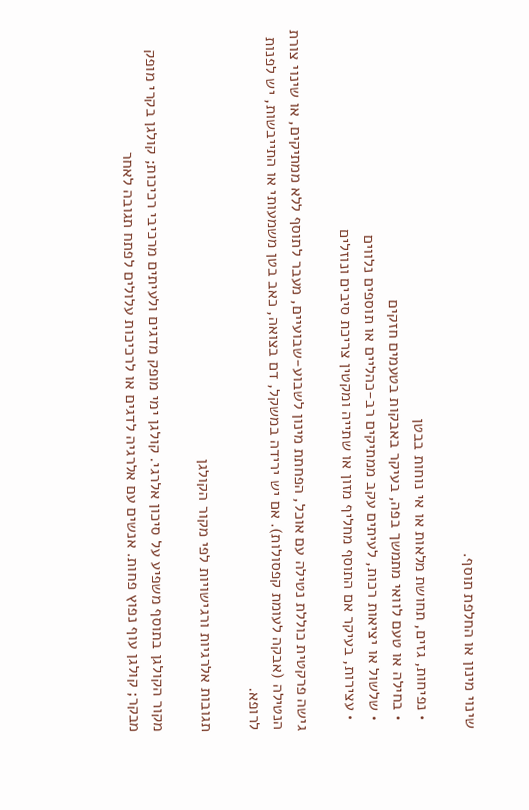שינוי מינון או החלפת תוסף.

  • נפיחות, גזים, תחושת מלאות או אי נוחות בבטן
  • בחילה או טעם לוואי מתמשך בפה, בעיקר באבקות בטעמים חזקים
  • שלשול או יציאות רכות, לעיתים עקב ממתיקים רב-כהליים או תוספים נלווים
  • עצירות, בעיקר אם התוסף מחליף מזון או שתייה ומקטין צריכת סיבים ונוזלים

גישה פרקטית כוללת נטילה עם אוכל, הפחתת מינון לשבוע-שבועיים, מעבר לתוסף ללא ממתיקים, או שינוי צורת הנטילה (אבקה לעומת קפסולות). אם יש ירידה במשקל, דם בצואה, כאב בטן משמעותי או התייבשות, יש לפנות לרופא.

תגובות אלרגיות ורגישויות לפי מקור הקולגן

מקור הקולגן בתוסף משפיע על סיכון אלרגי. קולגן ימי מופק מדגים ולעיתים מרכיבי רכיכות; קולגן בקרי מופק מבקר; קולגן עוף נפוץ פחות. אנשים עם אלרגיה לדגים או לרכיכות עלולים לפתח תגובה לאחר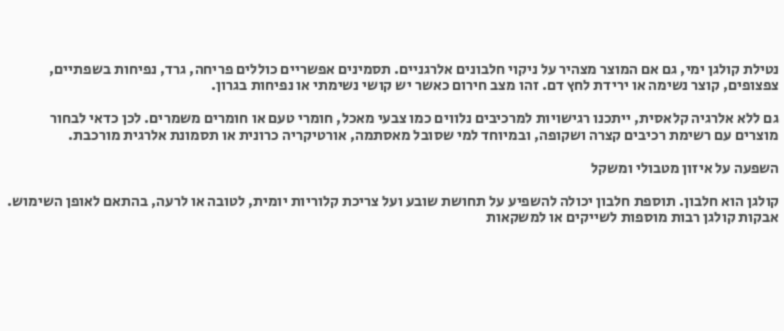נטילת קולגן ימי, גם אם המוצר מצהיר על ניקוי חלבונים אלרגניים. תסמינים אפשריים כוללים פריחה, גרד, נפיחות בשפתיים, צפצופים, קוצר נשימה או ירידת לחץ דם. זהו מצב חירום כאשר יש קושי נשימתי או נפיחות בגרון.

גם ללא אלרגיה קלאסית, ייתכנו רגישויות למרכיבים נלווים כמו צבעי מאכל, חומרי טעם או חומרים משמרים. לכן כדאי לבחור מוצרים עם רשימת רכיבים קצרה ושקופה, ובמיוחד למי שסובל מאסתמה, אורטיקריה כרונית או תסמונת אלרגית מורכבת.

השפעה על איזון מטבולי ומשקל

קולגן הוא חלבון. תוספת חלבון יכולה להשפיע על תחושת שובע ועל צריכת קלוריות יומית, לטובה או לרעה, בהתאם לאופן השימוש. אבקות קולגן רבות מוספות לשייקים או למשקאות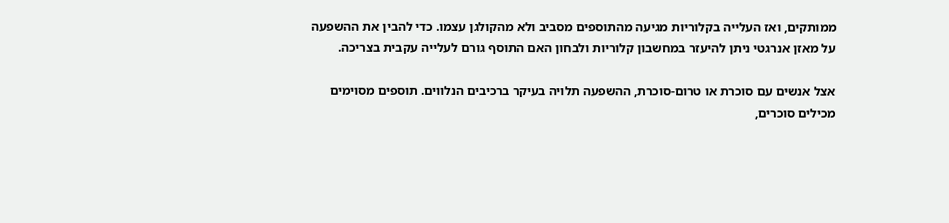ממותקים, ואז העלייה בקלוריות מגיעה מהתוספים מסביב ולא מהקולגן עצמו. כדי להבין את ההשפעה על מאזן אנרגטי ניתן להיעזר במחשבון קלוריות ולבחון האם התוסף גורם לעלייה עקבית בצריכה.

אצל אנשים עם סוכרת או טרום-סוכרת, ההשפעה תלויה בעיקר ברכיבים הנלווים. תוספים מסוימים מכילים סוכרים,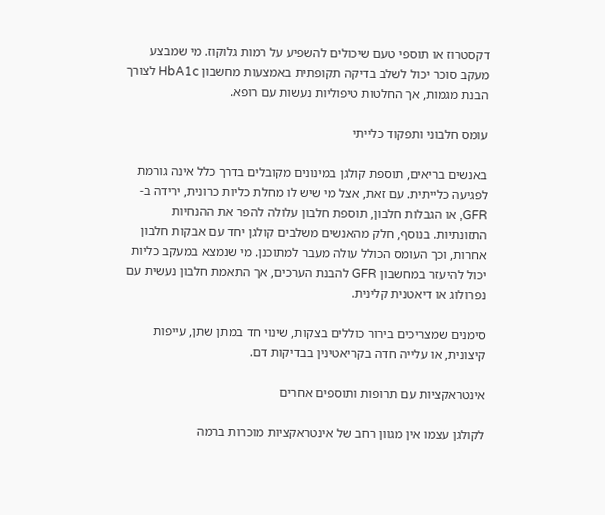דקסטרוז או תוספי טעם שיכולים להשפיע על רמות גלוקוז. מי שמבצע מעקב סוכר יכול לשלב בדיקה תקופתית באמצעות מחשבון HbA1c לצורך הבנת מגמות, אך החלטות טיפוליות נעשות עם רופא.

עומס חלבוני ותפקוד כלייתי

באנשים בריאים, תוספת קולגן במינונים מקובלים בדרך כלל אינה גורמת לפגיעה כלייתית. עם זאת, אצל מי שיש לו מחלת כליות כרונית, ירידה ב-GFR, או הגבלות חלבון, תוספת חלבון עלולה להפר את ההנחיות התזונתיות. בנוסף, חלק מהאנשים משלבים קולגן יחד עם אבקות חלבון אחרות, וכך העומס הכולל עולה מעבר למתוכנן. מי שנמצא במעקב כליות יכול להיעזר במחשבון GFR להבנת הערכים, אך התאמת חלבון נעשית עם נפרולוג או דיאטנית קלינית.

סימנים שמצריכים בירור כוללים בצקות, שינוי חד במתן שתן, עייפות קיצונית, או עלייה חדה בקריאטינין בבדיקות דם.

אינטראקציות עם תרופות ותוספים אחרים

לקולגן עצמו אין מגוון רחב של אינטראקציות מוכרות ברמה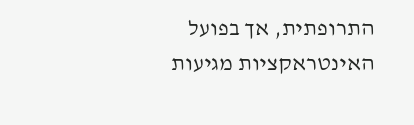התרופתית, אך בפועל האינטראקציות מגיעות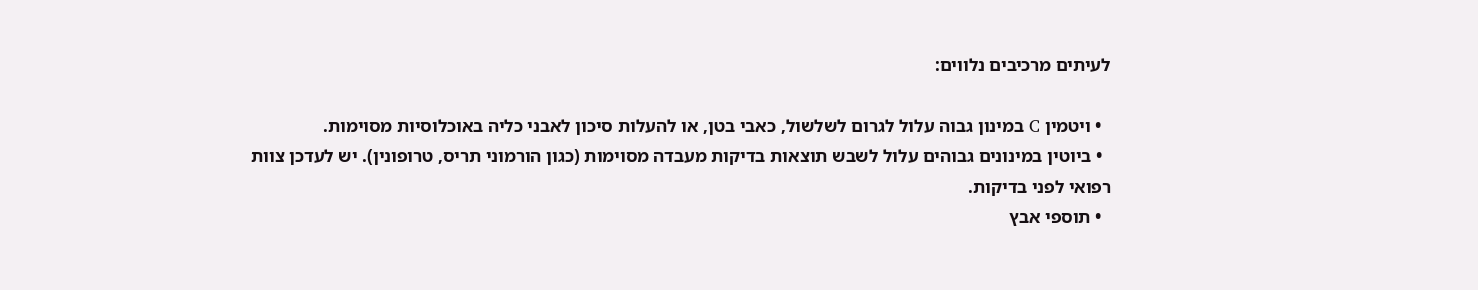לעיתים מרכיבים נלווים:

  • ויטמין C במינון גבוה עלול לגרום לשלשול, כאבי בטן, או להעלות סיכון לאבני כליה באוכלוסיות מסוימות.
  • ביוטין במינונים גבוהים עלול לשבש תוצאות בדיקות מעבדה מסוימות (כגון הורמוני תריס, טרופונין). יש לעדכן צוות רפואי לפני בדיקות.
  • תוספי אבץ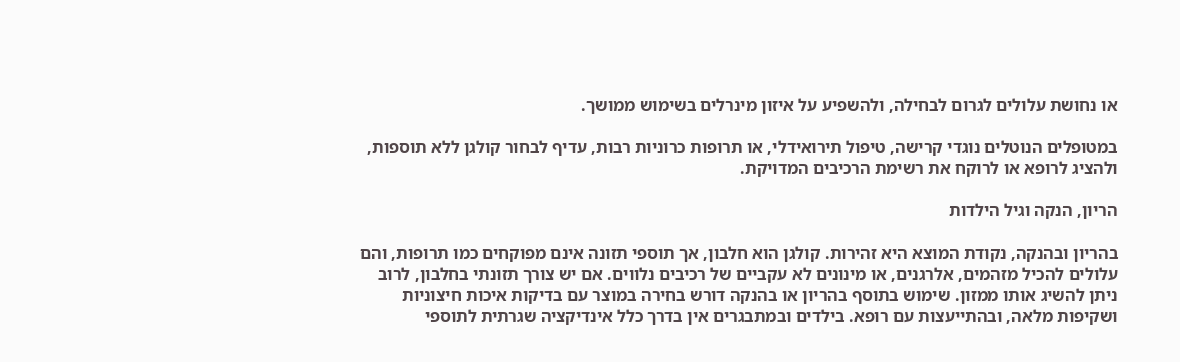או נחושת עלולים לגרום לבחילה, ולהשפיע על איזון מינרלים בשימוש ממושך.

במטופלים הנוטלים נוגדי קרישה, טיפול תירואידלי, או תרופות כרוניות רבות, עדיף לבחור קולגן ללא תוספות, ולהציג לרופא או לרוקח את רשימת הרכיבים המדויקת.

הריון, הנקה וגיל הילדות

בהריון ובהנקה, נקודת המוצא היא זהירות. קולגן הוא חלבון, אך תוספי תזונה אינם מפוקחים כמו תרופות, והם עלולים להכיל מזהמים, אלרגנים, או מינונים לא עקביים של רכיבים נלווים. אם יש צורך תזונתי בחלבון, לרוב ניתן להשיג אותו ממזון. שימוש בתוסף בהריון או בהנקה דורש בחירה במוצר עם בדיקות איכות חיצוניות ושקיפות מלאה, ובהתייעצות עם רופא. בילדים ובמתבגרים אין בדרך כלל אינדיקציה שגרתית לתוספי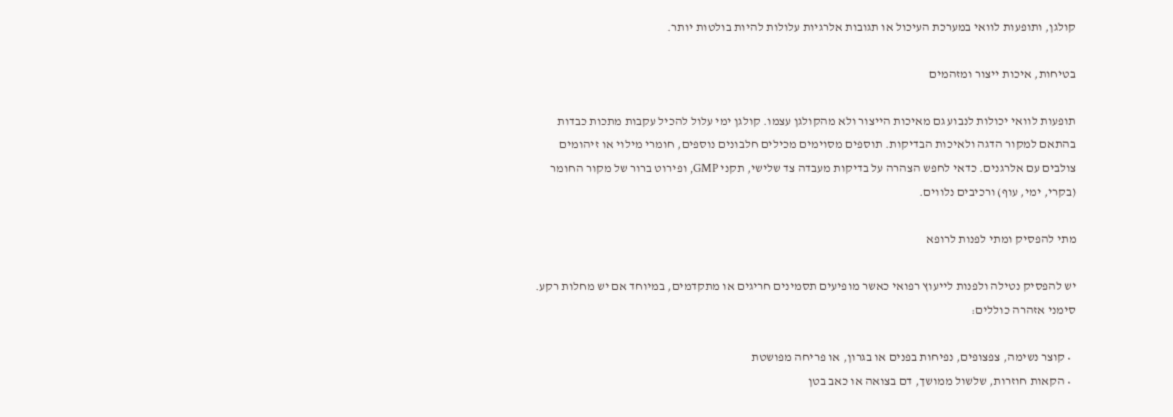קולגן, ותופעות לוואי במערכת העיכול או תגובות אלרגיות עלולות להיות בולטות יותר.

בטיחות, איכות ייצור ומזהמים

תופעות לוואי יכולות לנבוע גם מאיכות הייצור ולא מהקולגן עצמו. קולגן ימי עלול להכיל עקבות מתכות כבדות בהתאם למקור הדגה ולאיכות הבדיקות. תוספים מסוימים מכילים חלבונים נוספים, חומרי מילוי או זיהומים צולבים עם אלרגנים. כדאי לחפש הצהרה על בדיקות מעבדה צד שלישי, תקני GMP, ופירוט ברור של מקור החומר (בקרי, ימי, עוף) ורכיבים נלווים.

מתי להפסיק ומתי לפנות לרופא

יש להפסיק נטילה ולפנות לייעוץ רפואי כאשר מופיעים תסמינים חריגים או מתקדמים, במיוחד אם יש מחלות רקע. סימני אזהרה כוללים:

  • קוצר נשימה, צפצופים, נפיחות בפנים או בגרון, או פריחה מפושטת
  • הקאות חוזרות, שלשול ממושך, דם בצואה או כאב בטן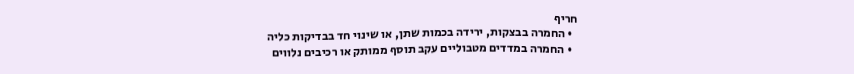חריף
  • החמרה בבצקות, ירידה בכמות שתן, או שינוי חד בבדיקות כליה
  • החמרה במדדים מטבוליים עקב תוסף ממותק או רכיבים נלווים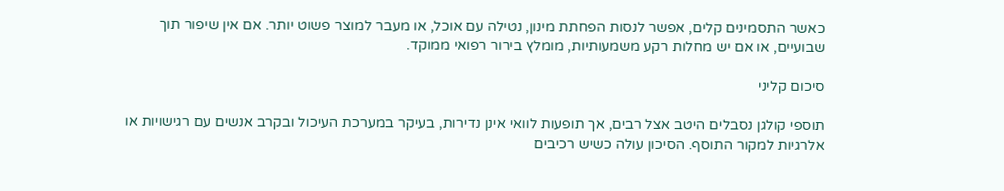כאשר התסמינים קלים, אפשר לנסות הפחתת מינון, נטילה עם אוכל, או מעבר למוצר פשוט יותר. אם אין שיפור תוך שבועיים, או אם יש מחלות רקע משמעותיות, מומלץ בירור רפואי ממוקד.

סיכום קליני

תוספי קולגן נסבלים היטב אצל רבים, אך תופעות לוואי אינן נדירות, בעיקר במערכת העיכול ובקרב אנשים עם רגישויות או אלרגיות למקור התוסף. הסיכון עולה כשיש רכיבים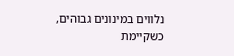נלווים במינונים גבוהים, כשקיימת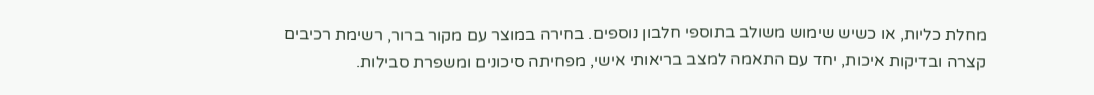מחלת כליות, או כשיש שימוש משולב בתוספי חלבון נוספים. בחירה במוצר עם מקור ברור, רשימת רכיבים קצרה ובדיקות איכות, יחד עם התאמה למצב בריאותי אישי, מפחיתה סיכונים ומשפרת סבילות.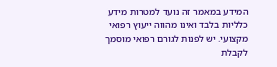המידע במאמר זה נועד למטרות מידע כלליות בלבד ואינו מהווה ייעוץ רפואי מקצועי. יש לפנות לגורם רפואי מוסמך לקבלת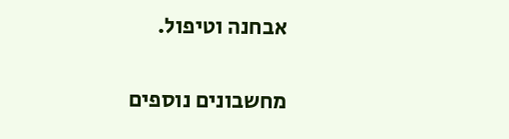אבחנה וטיפול.

מחשבונים נוספים